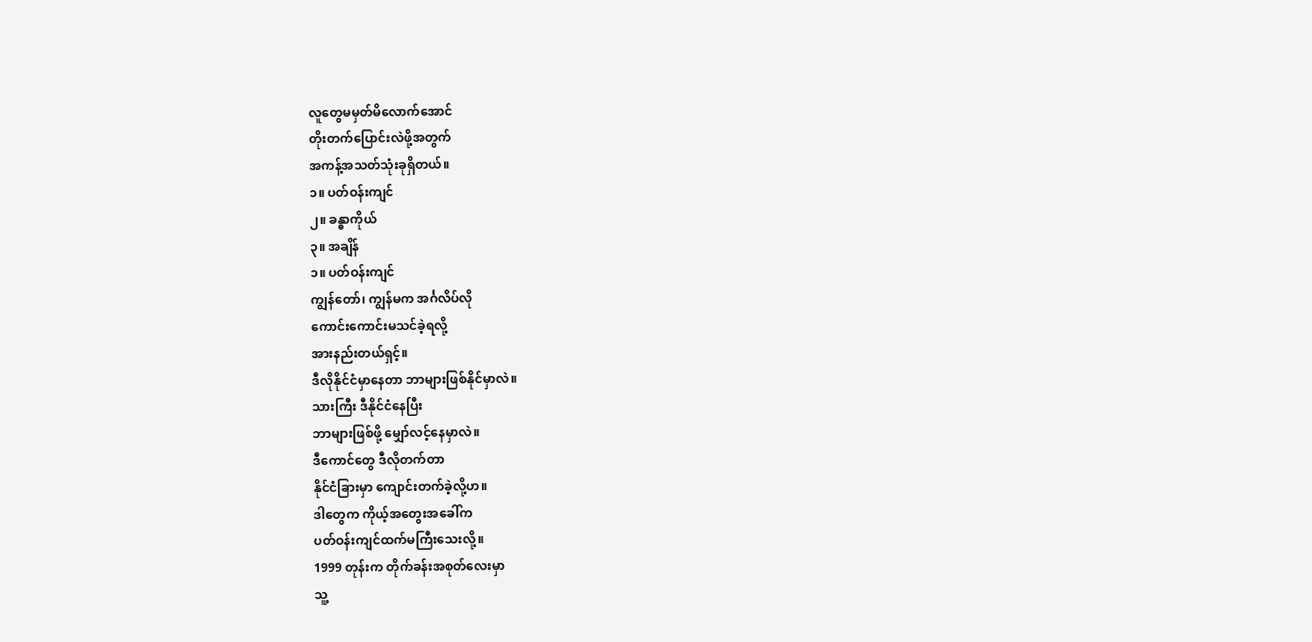လူတွေမမှတ်မိလောက်အောင်
တိုးတက်ပြောင်းလဲဖို့အတွက်
အကန့်အသတ်သုံးခုရှိတယ်။
၁။ ပတ်ဝန်းကျင်
၂။ ခန္ဓာကိုယ်
၃။ အချိန်
၁။ ပတ်ဝန်းကျင်
ကျွန်တော်၊ ကျွန်မက အင်္ဂလိပ်လို
ကောင်းကောင်းမသင်ခဲ့ရလို့
အားနည်းတယ်ရှင့်။
ဒီလိုနိုင်ငံမှာနေတာ ဘာများဖြစ်နိုင်မှာလဲ။
သားကြီး ဒီနိုင်ငံနေပြီး
ဘာများဖြစ်ဖို့ မျှော်လင့်နေမှာလဲ။
ဒီကောင်တွေ ဒီလိုတက်တာ
နိုင်ငံခြားမှာ ကျောင်းတက်ခဲ့လို့ဟ။
ဒါတွေက ကိုယ့်အတွေးအခေါ်က
ပတ်ဝန်းကျင်ထက်မကြီးသေးလို့။
1999 တုန်းက တိုက်ခန်းအစုတ်လေးမှာ
သူ့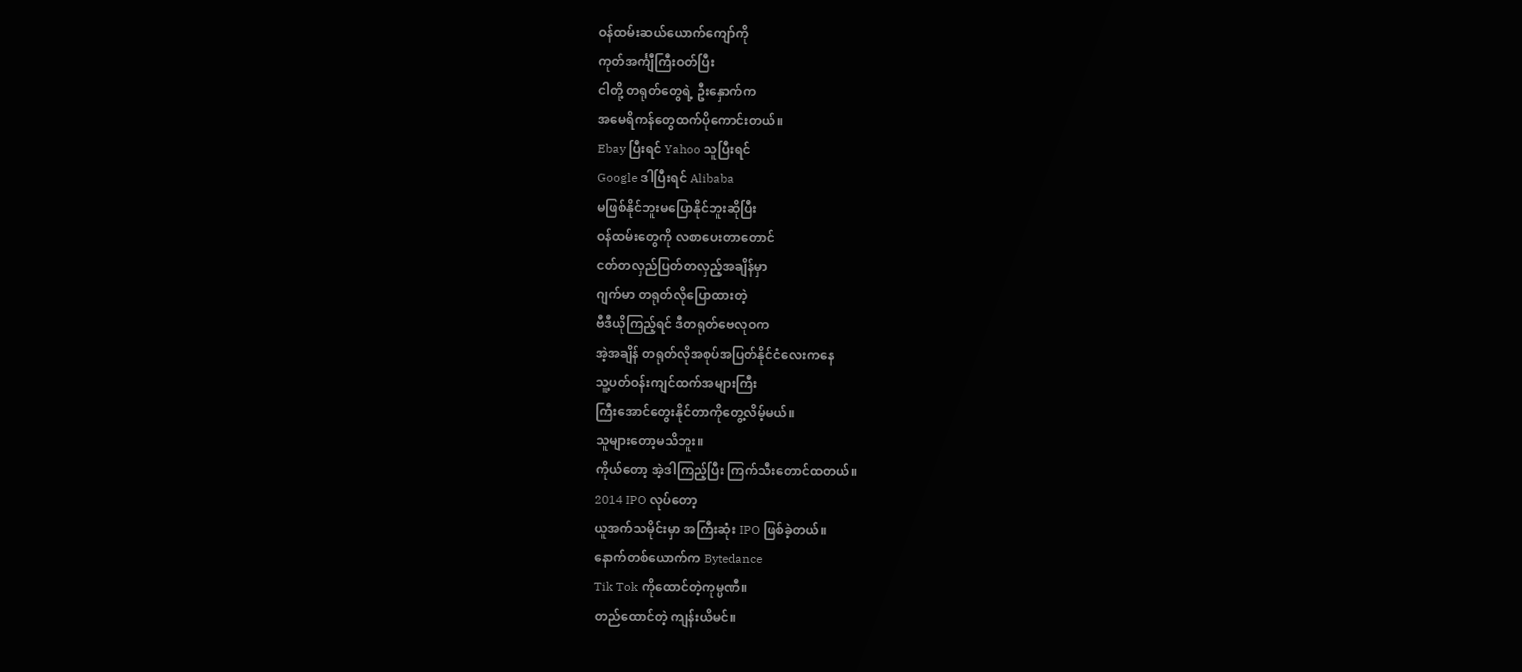ဝန်ထမ်းဆယ်ယောက်ကျော်ကို
ကုတ်အင်္ကျီကြီးဝတ်ပြီး
ငါတို့ တရုတ်တွေရဲ့ ဦးနှောက်က
အမေရိကန်တွေထက်ပိုကောင်းတယ်။
Ebay ပြီးရင် Yahoo သူပြီးရင်
Google ဒါပြီးရင် Alibaba
မဖြစ်နိုင်ဘူးမပြောနိုင်ဘူးဆိုပြီး
ဝန်ထမ်းတွေကို လစာပေးတာတောင်
ငတ်တလှည်ပြတ်တလှည့်အချိန်မှာ
ဂျက်မာ တရုတ်လိုပြောထားတဲ့
ဗီဒီယိုကြည့်ရင် ဒီတရုတ်ဗေလုဝက
အဲ့အချိန် တရုတ်လိုအစုပ်အပြတ်နိုင်ငံလေးကနေ
သူ့ပတ်ဝန်းကျင်ထက်အများကြီး
ကြီးအောင်တွေးနိုင်တာကိုတွေ့လိမ့်မယ်။
သူများတော့မသိဘူး။
ကိုယ်တော့ အဲ့ဒါကြည့်ပြီး ကြက်သီးတောင်ထတယ်။
2014 IPO လုပ်တော့
ယူအက်သမိုင်းမှာ အကြီးဆုံး IPO ဖြစ်ခဲ့တယ်။
နောက်တစ်ယောက်က Bytedance
Tik Tok ကိုထောင်တဲ့ကုမ္ပဏီ။
တည်ထောင်တဲ့ ကျန်းယိမင်။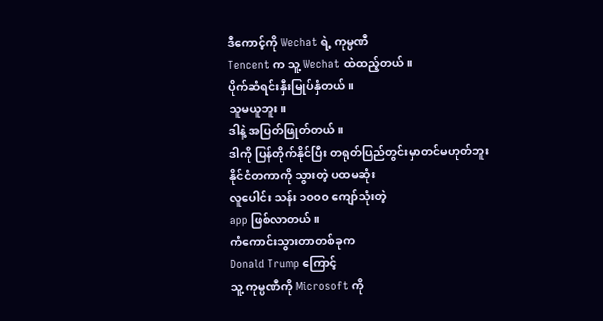ဒီကောင့်ကို Wechat ရဲ့ ကုမ္ပဏီ
Tencent က သူ့ Wechat ထဲထည့်တယ်။
ပိုက်ဆံရင်းနှီးမြုပ်နှံတယ်။
သူမယူဘူး။
ဒါနဲ့ အပြတ်ဖြုတ်တယ်။
ဒါကို ပြန်တိုက်နိုင်ပြီး တရုတ်ပြည်တွင်းမှာတင်မဟုတ်ဘူး
နိုင်ငံတကာကို သွားတဲ့ ပထမဆုံး
လူပေါင်း သန်း ၁၀၀၀ ကျော်သုံးတဲ့
app ဖြစ်လာတယ်။
ကံကောင်းသွားတာတစ်ခုက
Donald Trump ကြောင့်
သူ့ ကုမ္ပဏီကို Microsoft ကို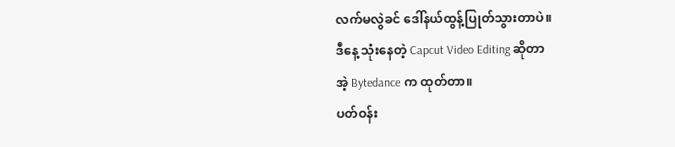လက်မလွဲခင် ဒေါ်နယ်ထွန့်ပြုတ်သွားတာပဲ။
ဒီနေ့ သုံးနေတဲ့ Capcut Video Editing ဆိုတာ
အဲ့ Bytedance က ထုတ်တာ။
ပတ်ဝန်း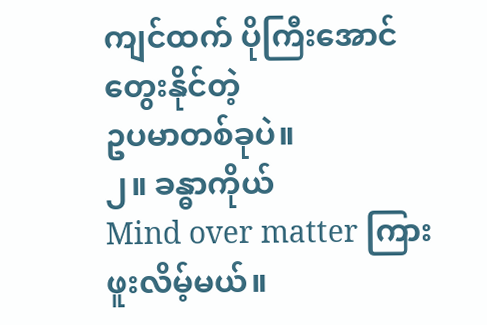ကျင်ထက် ပိုကြီးအောင်တွေးနိုင်တဲ့
ဥပမာတစ်ခုပဲ။
၂။ ခန္ဓာကိုယ်
Mind over matter ကြားဖူးလိမ့်မယ်။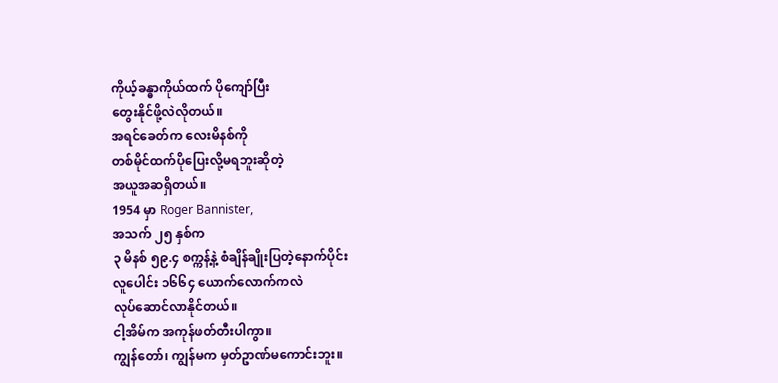ကိုယ့်ခန္ဓာကိုယ်ထက် ပိုကျော်ပြီး
တွေးနိုင်ဖို့လဲလိုတယ်။
အရင်ခေတ်က လေးမိနစ်ကို
တစ်မိုင်ထက်ပိုပြေးလို့မရဘူးဆိုတဲ့
အယူအဆရှိတယ်။
1954 မှာ Roger Bannister,
အသက် ၂၅ နှစ်က
၃ မိနစ် ၅၉.၄ စက္ကန့်နဲ့ စံချိန်ချိုးပြတဲ့နောက်ပိုင်း
လူပေါင်း ၁၆၆၄ ယောက်လောက်ကလဲ
လုပ်ဆောင်လာနိုင်တယ်။
ငါ့အိမ်က အကုန်ဖတ်တီးပါကွာ။
ကျွန်တော်၊ ကျွန်မက မှတ်ဥာဏ်မကောင်းဘူး။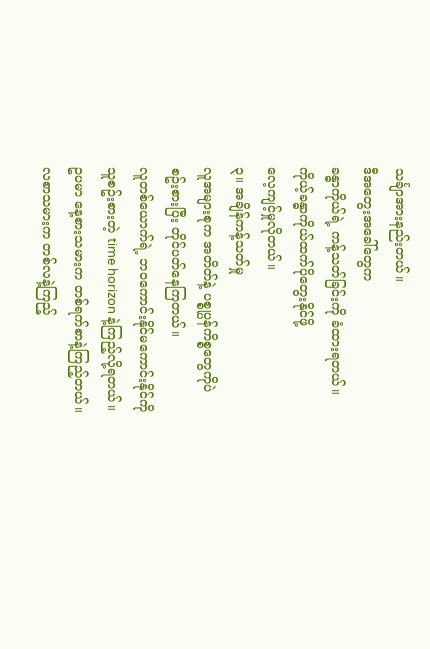သင်္ချာအားနည်းတယ်။
ဒီအတွေးအခေါ်တွေက
ခန္ဓာကိုယ်ရဲ့ ကန့်သတ်ခြင်းကို ခံထားရတယ်။
ကိုယ့်ခန္ဓာကိုယ်ထက်ပိုတွေးနိုင်ဖို့
လေ့ကျင့်မှုလိုတယ်။
၃။ အချိန်ကန့်သတ်မှု
လူအများစုက အတိတ်နဲ့ ပစ္စုပ္ပန်ကိစ္စတွေကိုပဲ
စဥ်းစားပြီး တိုင်ပတ်နေကြတယ်။
လူတစ်ယောက်ရဲ့ ဘဝကောင်းနိုင်မကောင်းနိုင်ကို
သူစဥ်းစားတဲ့ time horizon နဲ့ကြည့်လို့ရတယ်။
ဥပမာ နေ့စားသမားက တစ်ရက်စာနဲ့ကြည့်တယ်။
လစာသမားက တစ်လနဲ့ကြည့်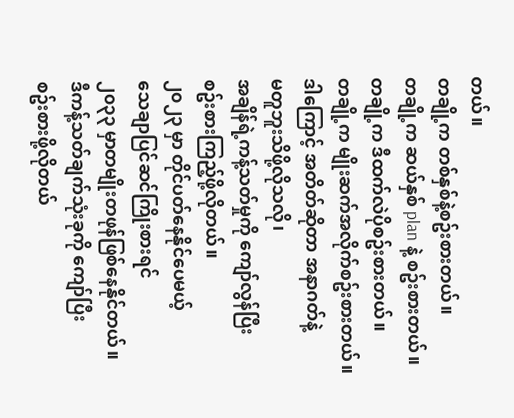တယ်။
တချို့က တစ်နှစ်နဲ့စဥ်းစားတယ်။
တချို့က ဆယ်နှစ် plan နဲ့ စဥ်းစားတယ်။
တချို့က ဒီထက်လဲပိုစဥ်းစားတယ်။
တချို့က မျိုးဆက်အလိုက်စဥ်းစားတယ်။
ဒါကြောင့် အတိတ်ဆိုတာ အနာဂတ်နဲ့
မတူဘူးသိဖို့လိုသလို၊
အချိန်ရဲ့ကန့်သတ်မှုကို ကျော်လွန်ပြီး
စဥ်းစားကြည့်ဖို့လိုတယ်။
၂၀၂၃ မှာ တိုင်ပတ်နေနိုင်ပေမယ့်
သေချာပြင်ဆင်ကြိုးစားရင်
၂၀၃၃ မှာတမျိုးတဖုန်ဖြစ်နေနိုင်တယ်။
ဒီကန့်သတ်ချက်သုံးခုကို ကျော်ပြီး
စဥ်းစားဖို့လိုတယ်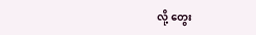လို့ တွေး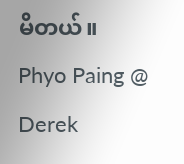မိတယ်။
Phyo Paing @ Derek